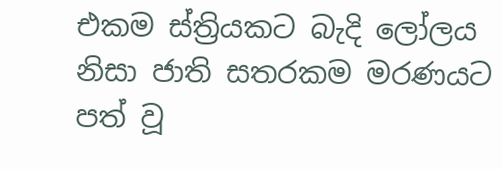එකම ස්ත්‍රියකට බැදි ලෝලය නිසා ජාති සතරකම මරණයට පත් වූ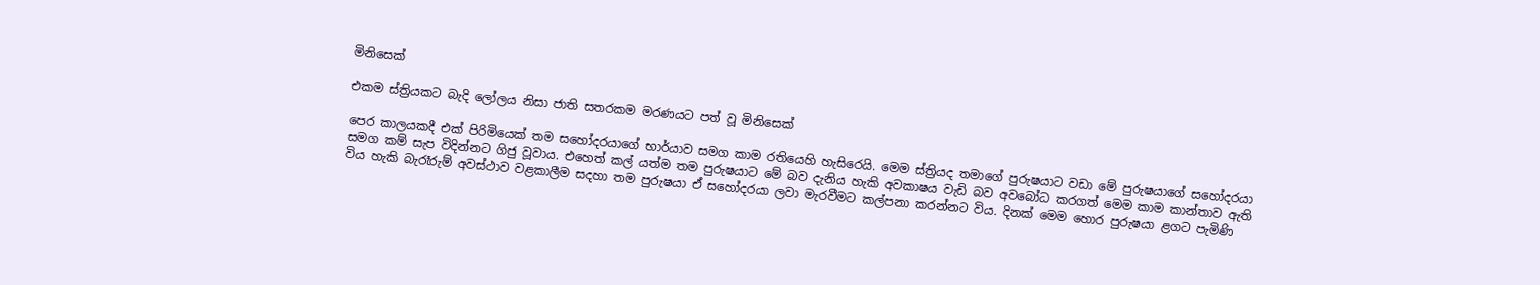මිනිසෙක්

එකම ස්ත්‍රියකට බැදි ලෝලය නිසා ජාති සතරකම මරණයට පත් වූ මිනිසෙක්

පෙර කාලයකදී එක් පිරිමියෙක් තම සහෝදරයාගේ භාර්යාව සමග කාම රතියෙහි හැසිරෙයි. මෙම ස්ත්‍රියද තමාගේ පුරුෂයාට වඩා මේ පුරුෂයාගේ සහෝදරයා සමග කම් සැප විදින්නට ගිජු වූවාය. එහෙත් කල් යත්ම තම පුරුෂයාට මේ බව දැනිය හැකි අවකාෂය වැඩි බව අවබෝධ කරගත් මෙම කාම කාන්තාව ඇති විය හැකි බැරෑරුම් අවස්ථාව වළකාලීම සදහා තම පුරුෂයා ඒ සහෝදරයා ලවා මැරවීමට කල්පනා කරන්නට විය. දිනක් මෙම හොර පුරුෂයා ළගට පැමිණි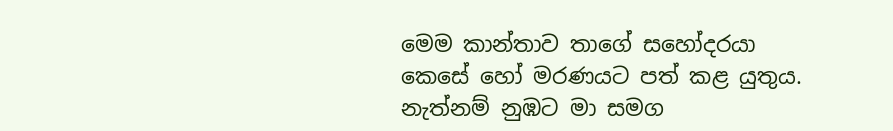මෙම කාන්තාව තාගේ සහෝදරයා කෙසේ හෝ මරණයට පත් කළ යුතුය. නැත්නම් නුඹට මා සමග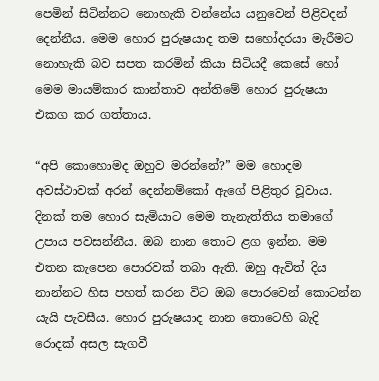පෙමින් සිටින්නට නොහැකි වන්නේය යනුවෙන් පිළිවදන් දෙන්නීය. මෙම හොර පුරුෂයාද තම සහෝදරයා මැරීමට නොහැකි බව සපත කරමින් කියා සිටියදී කෙසේ හෝ මෙම මායම්කාර කාන්තාව අන්තිමේ හොර පුරුෂයා එකග කර ගත්තාය.

“අපි කොහොමද ඔහුව මරන්නේ?” මම හොදම අවස්ථාවක් අරන් දෙන්නම්කෝ ඇගේ පිළිතුර වූවාය. දිනක් තම හොර සැමියාට මෙම තැනැත්තිය තමාගේ උපාය පවසන්නීය. ඔබ නාන තොට ළග ඉන්න. මම එතන කැපෙන පොරවක් තබා ඇති. ඔහු ඇවිත් දිය නාන්නට හිස පහත් කරන විට ඔබ පොරවෙන් කොටන්න යැයි පැවසීය. හොර පුරුෂයාද නාන තොටෙහි බැදි රොදක් අසල සැගවී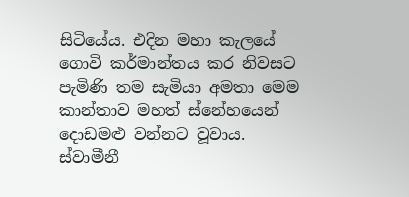සිටියේය. එදින මහා කැලයේ ගොවි කර්මාන්තය කර නිවසට පැමිණි තම සැමියා අමතා මෙම කාන්තාව මහත් ස්නේහයෙන් දොඩමළු වන්නට වූවාය. ස්වාමීනී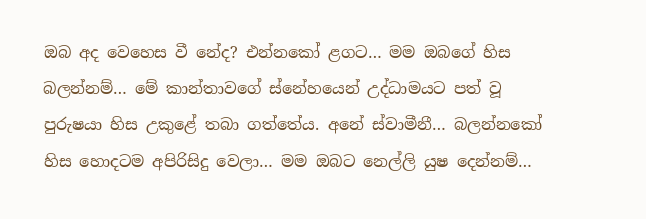ඔබ අද වෙහෙස වී නේද? එන්නකෝ ළගට… මම ඔබගේ හිස බලන්නම්… මේ කාන්තාවගේ ස්නේහයෙන් උද්ධාමයට පත් වූ පුරුෂයා හිස උකුළේ තබා ගත්තේය. අනේ ස්වාමීනී… බලන්නකෝ හිස හොදටම අපිරිසිදු වෙලා… මම ඔබට නෙල්ලි යුෂ දෙන්නම්…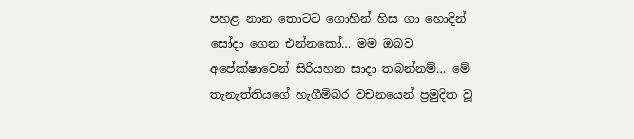පහළ නාන තොටට ගොහින් හිස ගා හොදින් සෝදා ගෙන එන්නකෝ… මම ඔබව අපේක්ෂාවෙන් සිරියහන සාදා තබන්නම්… මේ තැනැත්තියගේ හැගීම්බර වචනයෙන් ප්‍රමුදිත වූ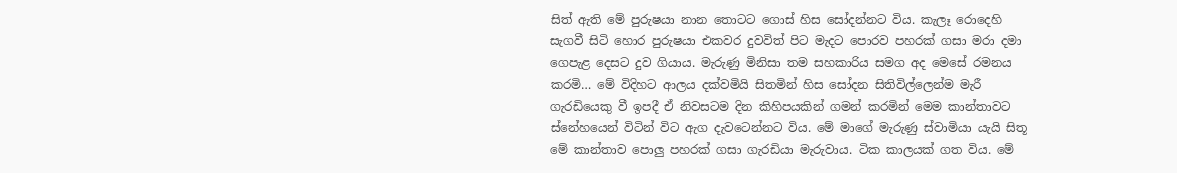සිත් ඇති මේ පුරුෂයා නාන තොටට ගොස් හිස සෝදන්නට විය. කැලෑ රොදෙහි සැගවී සිටි හොර පුරුෂයා එකවර දුවවිත් පිට මැදට පොරව පහරක් ගසා මරා දමා ගෙපැළ දෙසට දුව ගියාය. මැරුණු මිනිසා තම සහකාරිය සමග අද මෙසේ රමනය කරමි… මේ විදිහට ආලය දක්වමියි සිතමින් හිස සෝදන සිතිවිල්ලෙන්ම මැරී ගැරඩියෙකු වී ඉපදී ඒ නිවසටම දින කිහිපයකින් ගමන් කරමින් මෙම කාන්තාවට ස්නේහයෙන් විටින් විට ඇග දැවටෙන්නට විය. මේ මාගේ මැරුණු ස්වාමියා යැයි සිතූ මේ කාන්තාව පොලු පහරක් ගසා ගැරඩියා මැරුවාය. ටික කාලයක් ගත විය. මේ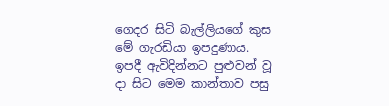ගෙදර සිටි බැල්ලියගේ කුස මේ ගැරඩියා ඉපදුණාය. ඉපදී ඇවිදින්නට පුළුවන් වූ දා සිට මෙම කාන්තාව පසු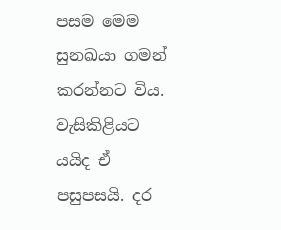පසම මෙම සුනඛයා ගමන් කරන්නට විය. වැසිකිළියට යයිද ඒ පසුපසයි. දර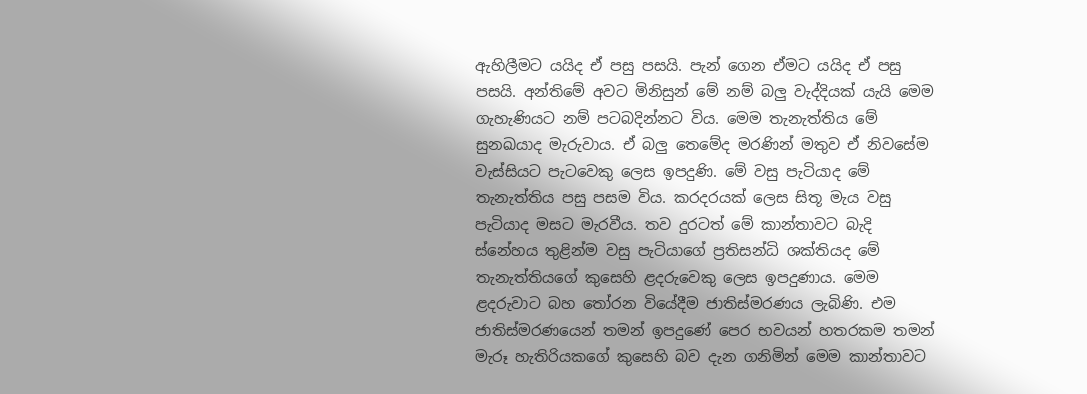ඇහිලීමට යයිද ඒ පසු පසයි. පැන් ගෙන ඒමට යයිද ඒ පසු පසයි. අන්තිමේ අවට මිනිසුන් මේ නම් බලු වැද්දියක් යැයි මෙම ගැහැණියට නම් පටබදින්නට විය. මෙම තැනැත්තිය මේ සුනඛයාද මැරුවාය. ඒ බලු තෙමේද මරණින් මතුව ඒ නිවසේම වැස්සියට පැටවෙකු ලෙස ඉපදුණි. මේ වසු පැටියාද මේ තැනැත්තිය පසු පසම විය. කරදරයක් ලෙස සිතූ මැය වසු පැටියාද මසට මැරවීය. තව දුරටත් මේ කාන්තාවට බැදි ස්නේහය තුළින්ම වසු පැටියාගේ ප්‍රතිසන්ධි ශක්තියද මේ තැනැත්තියගේ කුසෙහි ළදරුවෙකු ලෙස ඉපදුණාය. මෙම ළදරුවාට බහ තෝරන වියේදීම ජාතිස්මරණය ලැබිණි. එම ජාතිස්මරණයෙන් තමන් ඉපදුණේ පෙර භවයන් හතරකම තමන් මැරූ හැතිරියකගේ කුසෙහි බව දැන ගනිමින් මෙම කාන්තාවට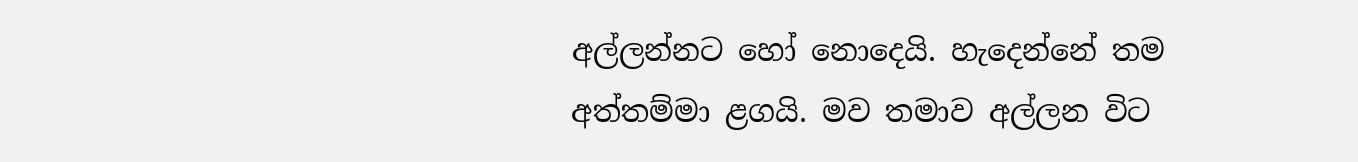අල්ලන්නට හෝ නොදෙයි. හැදෙන්නේ තම අත්තම්මා ළගයි. මව තමාව අල්ලන විට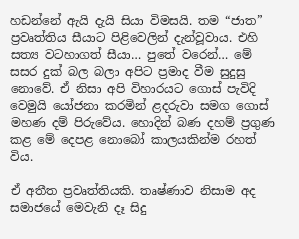හඩන්නේ ඇයි දැයි සියා විමසයි. තම “ජාත” ප්‍රවෘත්තිය සීයාට පිළිවෙලින් දැන්වූවාය. එහි සත්‍ය වටහාගත් සීයා… පුතේ වරෙන්… මේ සසර දුක් බල බලා අපිට ප්‍රමාද වීම සුදුසු නොවේ. ඒ නිසා අපි විහාරයට ගොස් පැවිදි වෙමුයි යෝජනා කරමින් ළදරුවා සමග ගොස් මහණ දම් පිරුවේය. හොදින් බණ දහම් ප්‍රගුණ කළ මේ දෙපළ නොබෝ කාලයකින්ම රහත් විය.

ඒ අතීත ප්‍රවෘත්තියකි. තෘෂ්ණාව නිසාම අද සමාජයේ මෙවැනි දෑ සිදු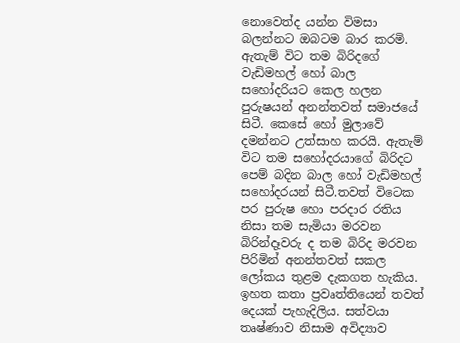නොවෙත්ද යන්න විමසා බලන්නට ඔබටම බාර කරමි. ඇතැම් විට තම බිරිදගේ වැඩිමහල් හෝ බාල සහෝදරියට කෙල හලන පුරුෂයන් අනන්තවත් සමාජයේ සිටී. කෙසේ හෝ මුලාවේ දමන්නට උත්සාහ කරයි. ඇතැම් විට තම සහෝදරයාගේ බිරිදට පෙම් බදින බාල හෝ වැඩිමහල් සහෝදරයන් සිටී.තවත් විටෙක පර පුරුෂ හො පරදාර රතිය නිසා තම සැමියා මරවන බිරින්දෑවරු ද තම බිරිද මරවන පිරිමින් අනන්තවත් සකල ලෝකය තුළම දැකගත හැකිය. ඉහත කතා ප්‍රවෘත්තියෙන් තවත් දෙයක් පැහැදිලිය. සත්වයා තෘෂ්ණාව නිසාම අවිද්‍යාව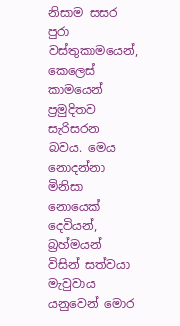නිසාම සසර පුරා වස්තුකාමයෙන්, කෙලෙස් කාමයෙන් ප්‍රමුදිතව සැරිසරන බවය. මෙය නොදන්නා මිනිසා නොයෙක් දෙවියන්, බ්‍රහ්මයන් විසින් සත්වයා මැවුවාය යනුවෙන් මොර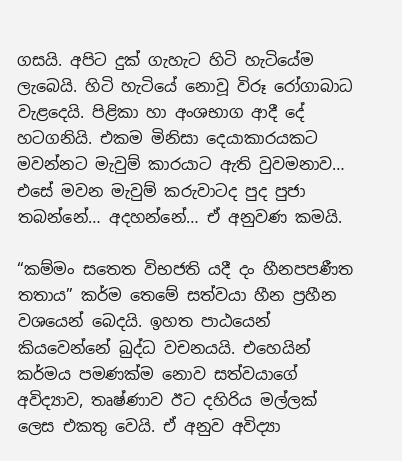ගසයි. අපිට දුක් ගැහැට හිටි හැටියේම ලැබෙයි. හිටි හැටියේ නොවූ විරූ රෝගාබාධ වැළදෙයි. පිළිකා හා අංශභාග ආදී දේ හටගනියි. එකම මිනිසා දෙයාකාරයකට මවන්නට මැවුම් කාරයාට ඇති වුවමනාව… එසේ මවන මැවුම් කරුවාටද පුද පුජා තබන්නේ… අදහන්නේ… ඒ අනුවණ කමයි.

“කම්මං සතෙත විභජති යදී දං හීනපපණීත තතාය” කර්ම තෙමේ සත්වයා හීන ප්‍රහීන වශයෙන් බෙදයි. ඉහත පාඨයෙන් කියවෙන්නේ බුද්ධ වචනයයි. එහෙයින් කර්මය පමණක්ම නොව සත්වයාගේ අවිද්‍යාව, තෘෂ්ණාව ඊට දහිරිය මල්ලක් ලෙස එකතු වෙයි. ඒ අනුව අවිද්‍යා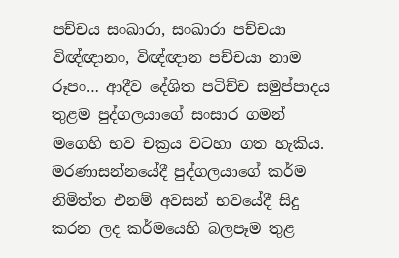පච්චය සංඛාරා, සංඛාරා පච්චයා විඥ්ඥානං, විඥ්ඥාන පච්චයා නාම රූපං… ආදීව දේශිත පටිච්ච සමුප්පාදය තුළම පුද්ගලයාගේ සංසාර ගමන් මගෙහි භව චක්‍රය වටහා ගත හැකිය. මරණාසන්නයේදී පුද්ගලයාගේ කර්ම නිමිත්ත එනම් අවසන් භවයේදී සිදු කරන ලද කර්මයෙහි බලපෑම තුළ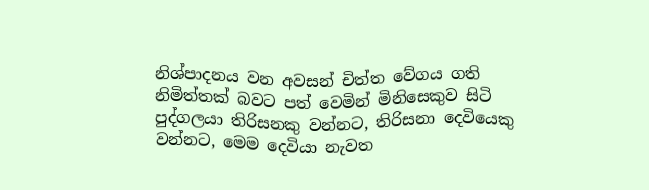නිශ්පාදනය වන අවසන් චිත්ත වේගය ගති නිමිත්තක් බවට පත් වෙමින් මිනිසෙකුව සිටි පුද්ගලයා තිරිසනකු වන්නට, තිරිසනා දෙවියෙකු වන්නට, මෙම දෙවියා නැවත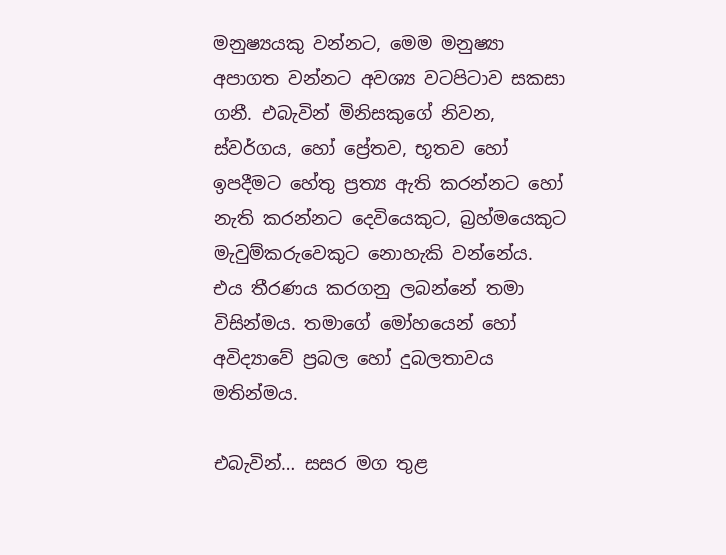මනුෂ්‍යයකු වන්නට, මෙම මනුෂ්‍යා අපාගත වන්නට අවශ්‍ය වටපිටාව සකසා ගනී. එබැවින් මිනිසකුගේ නිවන, ස්වර්ගය, හෝ ප්‍රේතව, භූතව හෝ ඉපදීමට හේතු ප්‍රත්‍ය ඇති කරන්නට හෝ නැති කරන්නට දෙවියෙකුට, බ්‍රහ්මයෙකුට මැවුම්කරුවෙකුට නොහැකි වන්නේය. එය තීරණය කරගනු ලබන්නේ තමා විසින්මය. තමාගේ මෝහයෙන් හෝ අවිද්‍යාවේ ප්‍රබල හෝ දුබලතාවය මතින්මය.

එබැවින්… සසර මග තුළ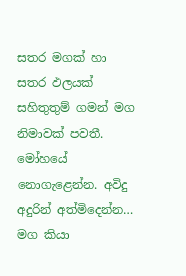සතර මගක් හා සතර ඵලයක් සහිතුතුම් ගමන් මග නිමාවක් පවතී. මෝහයේ නොගැළෙන්න. අවිදු අදුරින් අත්මිදෙන්න… මග කියා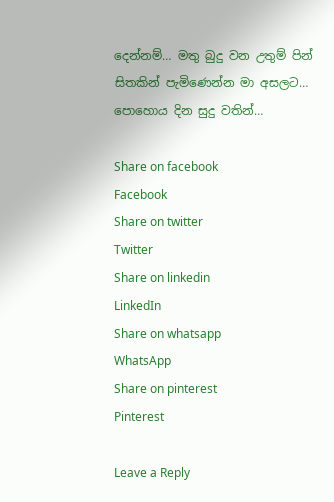දෙන්නම්… මතු බුදු වන උතුම් පින් සිතකින් පැමිණෙන්න මා අසලට… පොහොය දින සුදු වතින්…

Share on facebook
Facebook
Share on twitter
Twitter
Share on linkedin
LinkedIn
Share on whatsapp
WhatsApp
Share on pinterest
Pinterest

Leave a Reply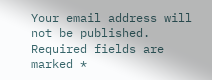Your email address will not be published. Required fields are marked *